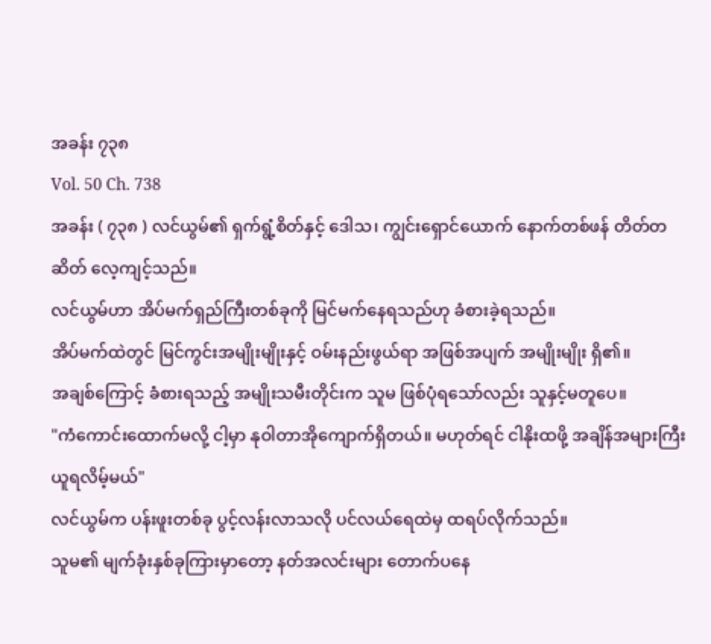အခန်း ၇၃၈
Vol. 50 Ch. 738
အခန်း ( ၇၃၈ ) လင်ယွမ်၏ ရှက်ရွံ့စိတ်နှင့် ဒေါသ၊ ကျွင်းရှောင်ယောက် နောက်တစ်ဖန် တိတ်တဆိတ် လေ့ကျင့်သည်။
လင်ယွမ်ဟာ အိပ်မက်ရှည်ကြီးတစ်ခုကို မြင်မက်နေရသည်ဟု ခံစားခဲ့ရသည်။
အိပ်မက်ထဲတွင် မြင်ကွင်းအမျိုးမျိုးနှင့် ဝမ်းနည်းဖွယ်ရာ အဖြစ်အပျက် အမျိုးမျိုး ရှိ၏။
အချစ်ကြောင့် ခံစားရသည့် အမျိုးသမီးတိုင်းက သူမ ဖြစ်ပုံရသော်လည်း သူနှင့်မတူပေ။
"ကံကောင်းထောက်မလို့ ငါ့မှာ နုဝါတာအိုကျောက်ရှိတယ်။ မဟုတ်ရင် ငါနိုးထဖို့ အချိန်အများကြီး ယူရလိမ့်မယ်"
လင်ယွမ်က ပန်းဖူးတစ်ခု ပွင့်လန်းလာသလို ပင်လယ်ရေထဲမှ ထရပ်လိုက်သည်။
သူမ၏ မျက်ခုံးနှစ်ခုကြားမှာတော့ နတ်အလင်းများ တောက်ပနေ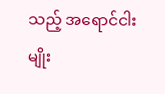သည့် အရောင်ငါးမျိုး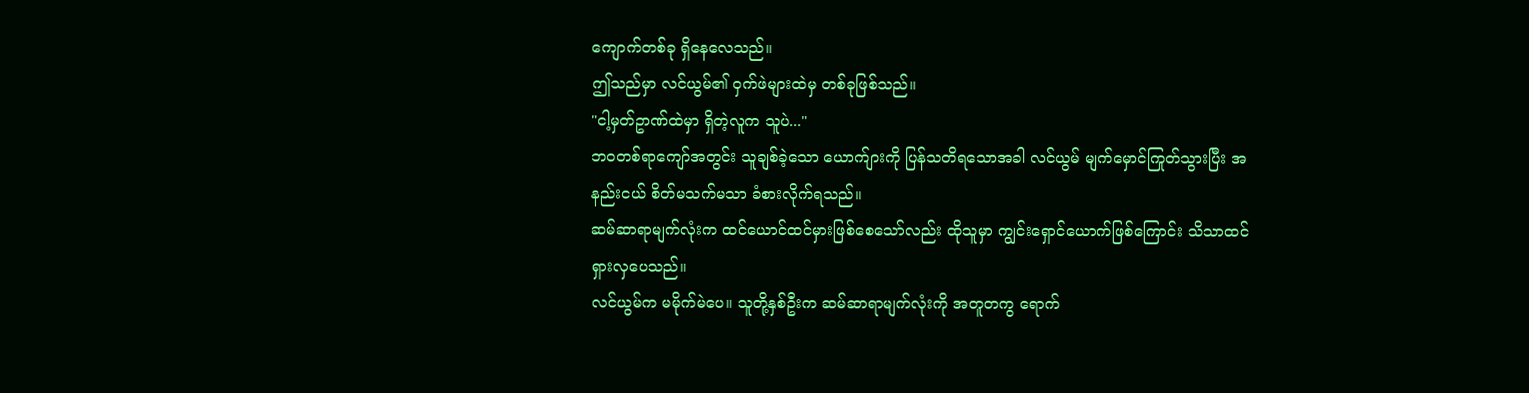ကျောက်တစ်ခု ရှိနေလေသည်။
ဤသည်မှာ လင်ယွမ်၏ ဝှက်ဖဲများထဲမှ တစ်ခုဖြစ်သည်။
"ငါ့မှတ်ဥာဏ်ထဲမှာ ရှိတဲ့လူက သူပဲ..."
ဘဝတစ်ရာကျော်အတွင်း သူချစ်ခဲ့သော ယောက်ျားကို ပြန်သတိရသောအခါ လင်ယွမ် မျက်မှောင်ကြုတ်သွားပြီး အနည်းငယ် စိတ်မသက်မသာ ခံစားလိုက်ရသည်။
ဆမ်ဆာရာမျက်လုံးက ထင်ယောင်ထင်မှားဖြစ်စေသော်လည်း ထိုသူမှာ ကျွင်းရှောင်ယောက်ဖြစ်ကြောင်း သိသာထင်ရှားလှပေသည်။
လင်ယွမ်က မမိုက်မဲပေ။ သူတို့နှစ်ဦးက ဆမ်ဆာရာမျက်လုံးကို အတူတကွ ရောက်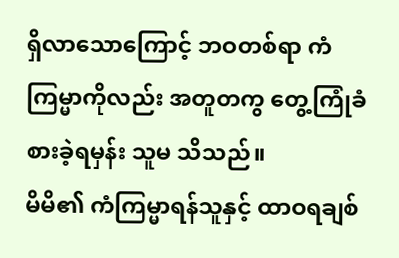ရှိလာသောကြောင့် ဘဝတစ်ရာ ကံကြမ္မာကိုလည်း အတူတကွ တွေ့ကြုံခံစားခဲ့ရမှန်း သူမ သိသည်။
မိမိ၏ ကံကြမ္မာရန်သူနှင့် ထာဝရချစ်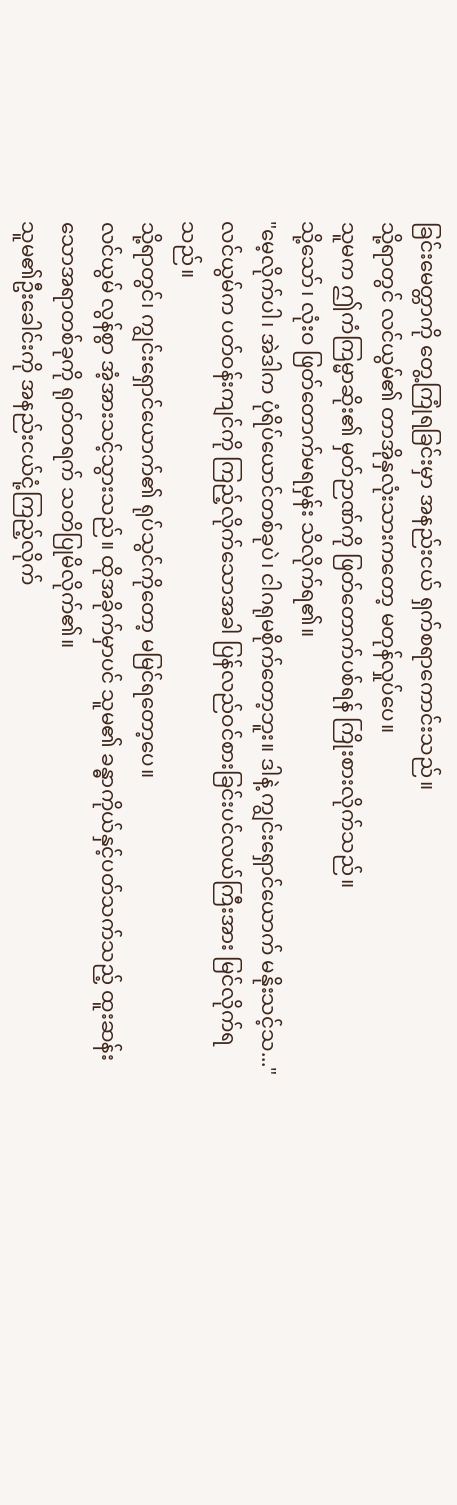ခြင်းမေတ္တာကို တွေ့ကြုံရခြင်းမှာ အနည်းငယ် ရှက်စရာကောင်းသည်။
သို့ရာတွင် လင်ယွမ်၏ တာအိုနှလုံးသားကတော့ မတုန်လှုပ်ပေ။
သူမက ဤကံကြမ္မာဆိုး၏ မှတ်ဉာဏ်ကို ဖြတ်တောက်ပစ်ရန် ကြိုးစားလိုက်သည်။
သို့သော်၊ လုံးဝ ဖြတ်တောက်မရမှန်း သိလိုက်ရ၏။
"မေ့လိုက်ပါ၊ အဲဒါက ပုံရိပ်ယောင်တစ်ခုပဲ၊ ငါဂရုမစိုက်တော့ဘူး။ ဒါနဲ့ ကျွင်းရှောင်ယောက် မနိုးသင့်သ..."
လင်ယွမ်က ပတ်ဝန်းကျင်ကို ကြည့်လိုက်သောအခါ ပြန်လည်ဝင်စားခြင်းပင်လယ်ကြီးအား မြင်လိုက်ရသည်။
သို့ရာတွင်၊ ကျွင်းရှောင်ယောက်၏ ရုပ်သွင်ကိုတော့ မမြင်ရတော့ပေ။
လင်ယွမ် လွန်စွာ အံ့အားသင့်သွားသည်။ ထိုအခိုက်မှာပင် သူမ၏ ခန္ဓာကိုယ်နှင့်ပတ်သက်သည့် ထူးဆန်းသောအရာတစ်ခုကို ရုတ်တရက် သတိပြုမိလိုက်၏။
သူမ၏ဦးခေါင်းကို အနည်းငယ်ငုံ့ကြည့်လိုက်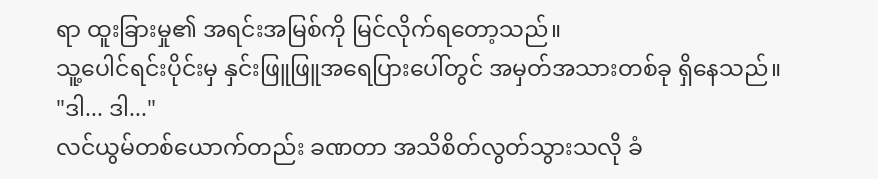ရာ ထူးခြားမှု၏ အရင်းအမြစ်ကို မြင်လိုက်ရတော့သည်။
သူ့ပေါင်ရင်းပိုင်းမှ နှင်းဖြူဖြူအရေပြားပေါ်တွင် အမှတ်အသားတစ်ခု ရှိနေသည်။
"ဒါ... ဒါ..."
လင်ယွမ်တစ်ယောက်တည်း ခဏတာ အသိစိတ်လွတ်သွားသလို ခံ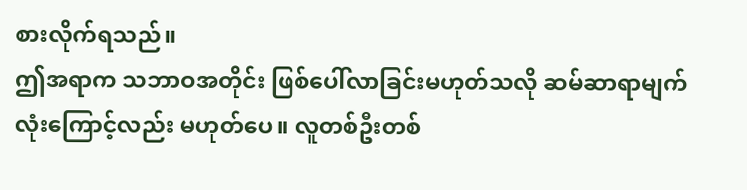စားလိုက်ရသည်။
ဤအရာက သဘာဝအတိုင်း ဖြစ်ပေါ်လာခြင်းမဟုတ်သလို ဆမ်ဆာရာမျက်လုံးကြောင့်လည်း မဟုတ်ပေ။ လူတစ်ဦးတစ်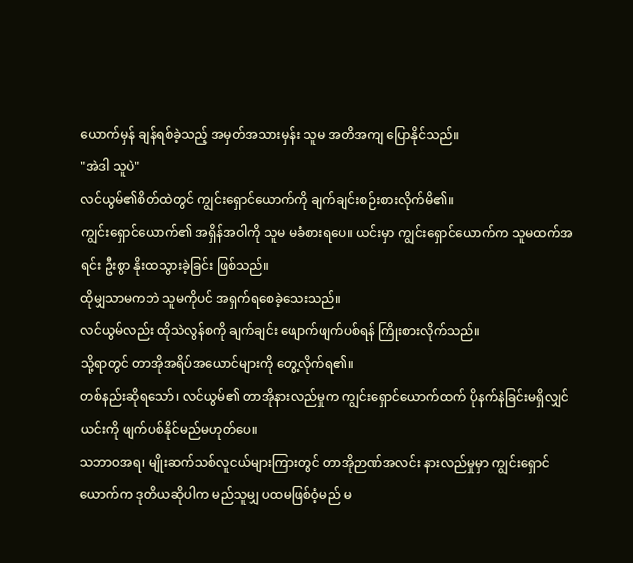ယောက်မှန် ချန်ရစ်ခဲ့သည့် အမှတ်အသားမှန်း သူမ အတိအကျ ပြောနိုင်သည်။
"အဲဒါ သူပဲ"
လင်ယွမ်၏စိတ်ထဲတွင် ကျွင်းရှောင်ယောက်ကို ချက်ချင်းစဉ်းစားလိုက်မိ၏။
ကျွင်းရှောင်ယောက်၏ အရှိန်အဝါကို သူမ မခံစားရပေ။ ယင်းမှာ ကျွင်းရှောင်ယောက်က သူမထက်အရင်း ဦးစွာ နိုးထသွားခဲ့ခြင်း ဖြစ်သည်။
ထိုမျှသာမကဘဲ သူမကိုပင် အရှက်ရစေခဲ့သေးသည်။
လင်ယွမ်လည်း ထိုသဲလွန်စကို ချက်ချင်း ဖျောက်ဖျက်ပစ်ရန် ကြိုးစားလိုက်သည်။
သို့ရာတွင် တာအိုအရိပ်အယောင်များကို တွေ့လိုက်ရ၏။
တစ်နည်းဆိုရသော်၊ လင်ယွမ်၏ တာအိုနားလည်မှုက ကျွင်းရှောင်ယောက်ထက် ပိုနက်နဲခြင်းမရှိလျှင် ယင်းကို ဖျက်ပစ်နိုင်မည်မဟုတ်ပေ။
သဘာဝအရ၊ မျိုးဆက်သစ်လူငယ်များကြားတွင် တာအိုဉာဏ်အလင်း နားလည်မှုမှာ ကျွင်းရှောင်ယောက်က ဒုတိယဆိုပါက မည်သူမျှ ပထမဖြစ်ဝံ့မည် မ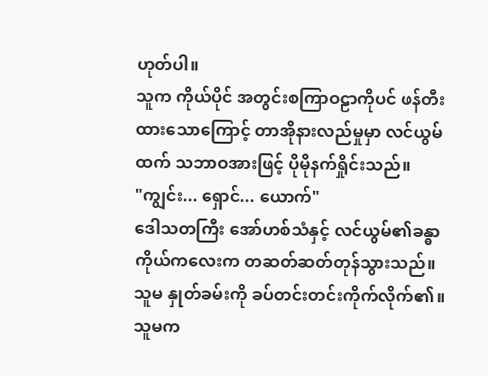ဟုတ်ပါ။
သူက ကိုယ်ပိုင် အတွင်းစကြာဝဠာကိုပင် ဖန်တီးထားသောကြောင့် တာအိုနားလည်မှုမှာ လင်ယွမ်ထက် သဘာဝအားဖြင့် ပိုမိုနက်ရှိုင်းသည်။
"ကျွင်း... ရှောင်... ယောက်"
ဒေါသတကြီး အော်ဟစ်သံနှင့် လင်ယွမ်၏ခန္ဓာကိုယ်ကလေးက တဆတ်ဆတ်တုန်သွားသည်။ သူမ နှုတ်ခမ်းကို ခပ်တင်းတင်းကိုက်လိုက်၏။
သူမက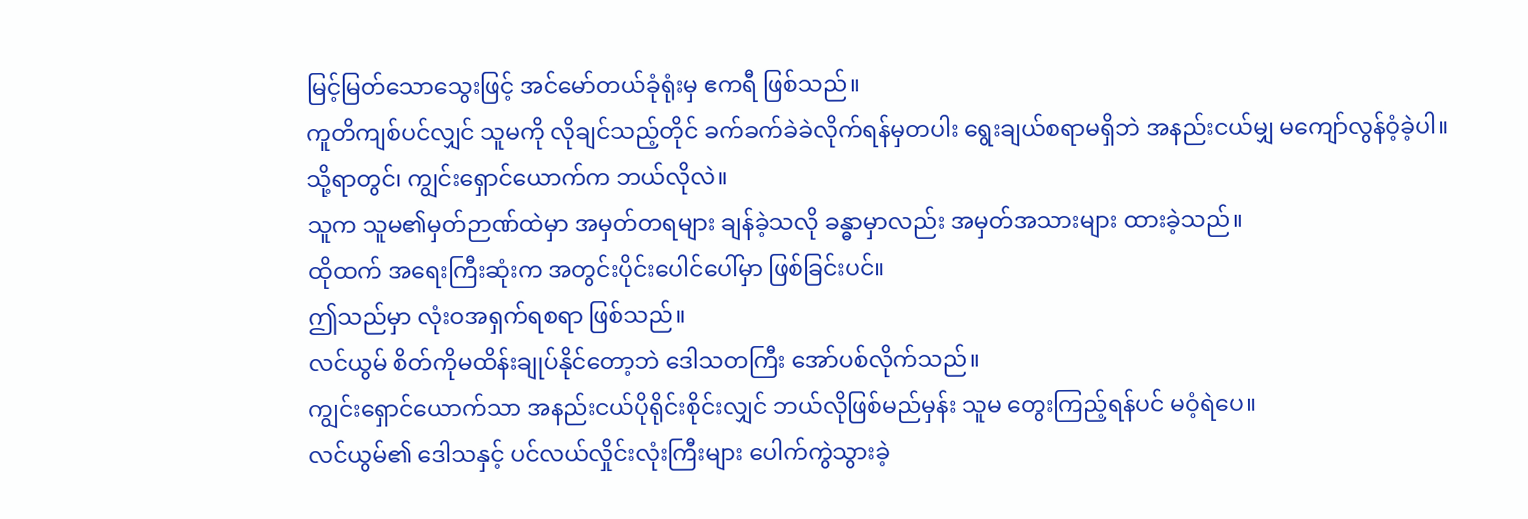မြင့်မြတ်သောသွေးဖြင့် အင်မော်တယ်ခုံရုံးမှ ဧကရီ ဖြစ်သည်။
ကူတိကျစ်ပင်လျှင် သူမကို လိုချင်သည့်တိုင် ခက်ခက်ခဲခဲလိုက်ရန်မှတပါး ရွေးချယ်စရာမရှိဘဲ အနည်းငယ်မျှ မကျော်လွန်ဝံ့ခဲ့ပါ။
သို့ရာတွင်၊ ကျွင်းရှောင်ယောက်က ဘယ်လိုလဲ။
သူက သူမ၏မှတ်ဉာဏ်ထဲမှာ အမှတ်တရများ ချန်ခဲ့သလို ခန္ဓာမှာလည်း အမှတ်အသားများ ထားခဲ့သည်။
ထိုထက် အရေးကြီးဆုံးက အတွင်းပိုင်းပေါင်ပေါ်မှာ ဖြစ်ခြင်းပင်။
ဤသည်မှာ လုံးဝအရှက်ရစရာ ဖြစ်သည်။
လင်ယွမ် စိတ်ကိုမထိန်းချုပ်နိုင်တော့ဘဲ ဒေါသတကြီး အော်ပစ်လိုက်သည်။
ကျွင်းရှောင်ယောက်သာ အနည်းငယ်ပိုရိုင်းစိုင်းလျှင် ဘယ်လိုဖြစ်မည်မှန်း သူမ တွေးကြည့်ရန်ပင် မဝံ့ရဲပေ။
လင်ယွမ်၏ ဒေါသနှင့် ပင်လယ်လှိုင်းလုံးကြီးများ ပေါက်ကွဲသွားခဲ့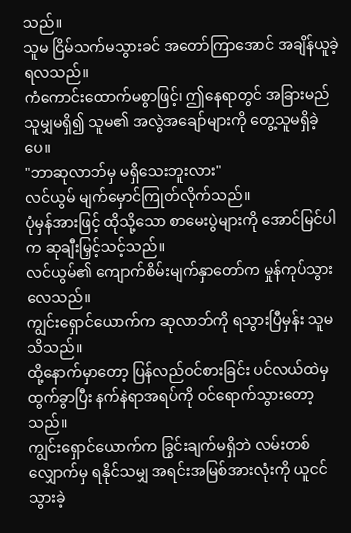သည်။
သူမ ငြိမ်သက်မသွားခင် အတော်ကြာအောင် အချိန်ယူခဲ့ရလသည်။
ကံကောင်းထောက်မစွာဖြင့်၊ ဤနေရာတွင် အခြားမည်သူမျှမရှိ၍ သူမ၏ အလွဲအချော်များကို တွေ့သူမရှိခဲ့ပေ။
"ဘာဆုလာဘ်မှ မရှိသေးဘူးလား"
လင်ယွမ် မျက်မှောင်ကြုတ်လိုက်သည်။
ပုံမှန်အားဖြင့် ထိုသို့သော စာမေးပွဲများကို အောင်မြင်ပါက ဆုချီးမြှင့်သင့်သည်။
လင်ယွမ်၏ ကျောက်စိမ်းမျက်နှာတော်က မှုန်ကုပ်သွားလေသည်။
ကျွင်းရှောင်ယောက်က ဆုလာဘ်ကို ရသွားပြီမှန်း သူမသိသည်။
ထို့နောက်မှာတော့ ပြန်လည်ဝင်စားခြင်း ပင်လယ်ထဲမှ ထွက်ခွာပြီး နက်နဲရာအရပ်ကို ဝင်ရောက်သွားတော့သည်။
ကျွင်းရှောင်ယောက်က ခြွင်းချက်မရှိဘဲ လမ်းတစ်လျှောက်မှ ရနိုင်သမျှ အရင်းအမြစ်အားလုံးကို ယူငင်သွားခဲ့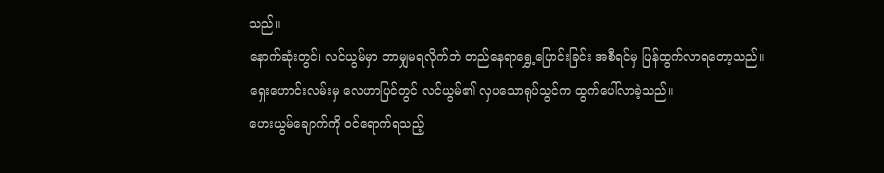သည်။
နောက်ဆုံးတွင်၊ လင်ယွမ်မှာ ဘာမျှမရလိုက်ဘဲ တည်နေရာရွှေ့ပြောင်းခြင်း အစီရင်မှ ပြန်ထွက်လာရတော့သည်။
ရှေးဟောင်းလမ်းမှ လေဟာပြင်တွင် လင်ယွမ်၏ လှပသောရုပ်သွင်က ထွက်ပေါ်လာခဲ့သည်။
ဟေးယွမ်ချောက်ကို ဝင်ရောက်ရသည့်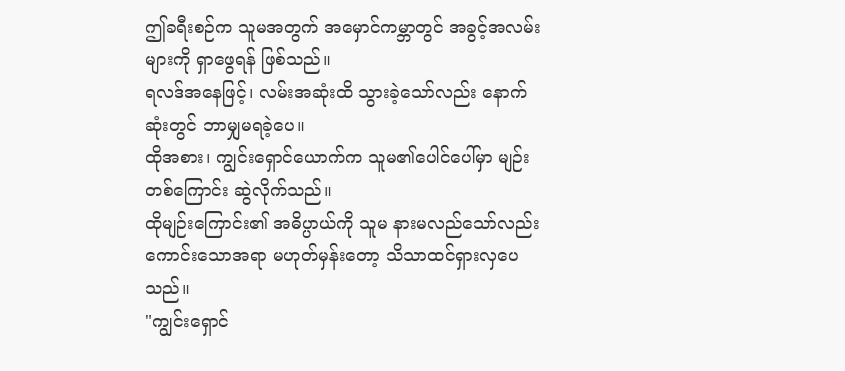ဤခရီးစဉ်က သူမအတွက် အမှောင်ကမ္ဘာတွင် အခွင့်အလမ်းများကို ရှာဖွေရန် ဖြစ်သည်။
ရလဒ်အနေဖြင့်၊ လမ်းအဆုံးထိ သွားခဲ့သော်လည်း နောက်ဆုံးတွင် ဘာမျှမရခဲ့ပေ။
ထိုအစား၊ ကျွင်းရှောင်ယောက်က သူမ၏ပေါင်ပေါ်မှာ မျဉ်းတစ်ကြောင်း ဆွဲလိုက်သည်။
ထိုမျဉ်းကြောင်း၏ အဓိပ္ပာယ်ကို သူမ နားမလည်သော်လည်း ကောင်းသောအရာ မဟုတ်မှန်းတော့ သိသာထင်ရှားလှပေသည်။
"ကျွင်းရှောင်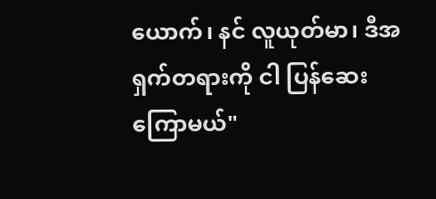ယောက်၊ နင် လူယုတ်မာ၊ ဒီအရှက်တရားကို ငါ ပြန်ဆေးကြောမယ်"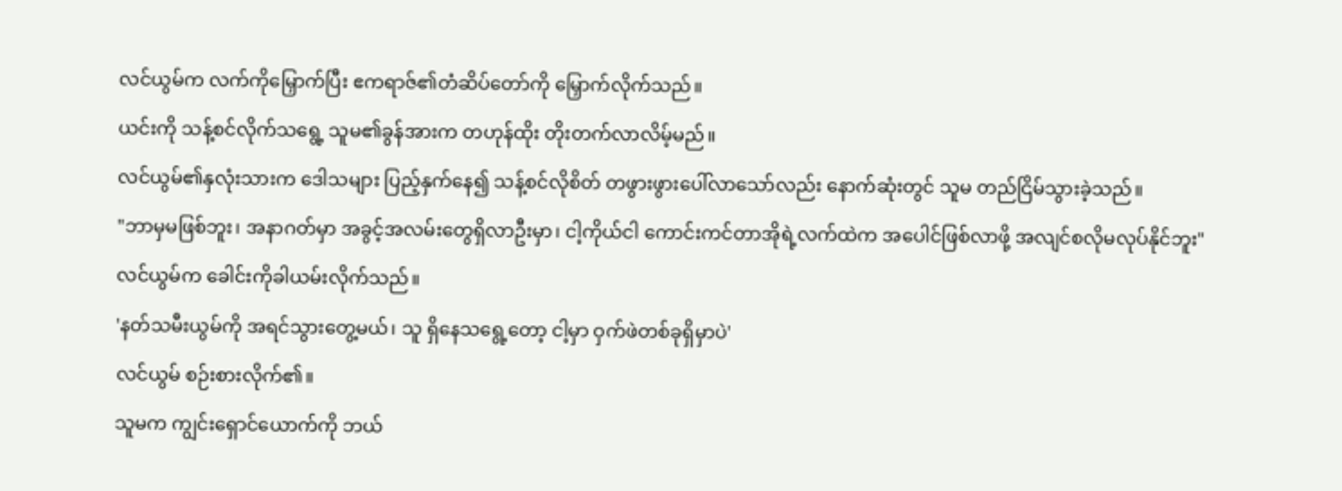လင်ယွမ်က လက်ကိုမြှောက်ပြီး ဧကရာဇ်၏တံဆိပ်တော်ကို မြှောက်လိုက်သည်။
ယင်းကို သန့်စင်လိုက်သရွေ့ သူမ၏ခွန်အားက တဟုန်ထိုး တိုးတက်လာလိမ့်မည်။
လင်ယွမ်၏နှလုံးသားက ဒေါသများ ပြည့်နှက်နေ၍ သန့်စင်လိုစိတ် တဖွားဖွားပေါ်လာသော်လည်း နောက်ဆုံးတွင် သူမ တည်ငြိမ်သွားခဲ့သည်။
"ဘာမှမဖြစ်ဘူး၊ အနာဂတ်မှာ အခွင့်အလမ်းတွေရှိလာဦးမှာ၊ ငါ့ကိုယ်ငါ ကောင်းကင်တာအိုရဲ့လက်ထဲက အပေါင်ဖြစ်လာဖို့ အလျင်စလိုမလုပ်နိုင်ဘူး"
လင်ယွမ်က ခေါင်းကိုခါယမ်းလိုက်သည်။
'နတ်သမီးယွမ်ကို အရင်သွားတွေ့မယ်၊ သူ ရှိနေသရွေ့တော့ ငါ့မှာ ဝှက်ဖဲတစ်ခုရှိမှာပဲ'
လင်ယွမ် စဉ်းစားလိုက်၏။
သူမက ကျွင်းရှောင်ယောက်ကို ဘယ်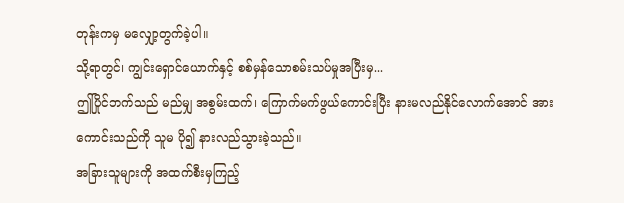တုန်းကမှ မလျှော့တွက်ခဲ့ပါ။
သို့ရာတွင်၊ ကျွင်းရှောင်ယောက်နှင့် စစ်မှန်သောစမ်းသပ်မှုအပြီးမှ...
ဤပြိုင်ဘက်သည် မည်မျှ အစွမ်းထက်၊ ကြောက်မက်ဖွယ်ကောင်းပြီး နားမလည်နိုင်လောက်အောင် အားကောင်းသည်ကို သူမ ပို၍ နားလည်သွားခဲ့သည်။
အခြားသူများကို အထက်စီးမှကြည့်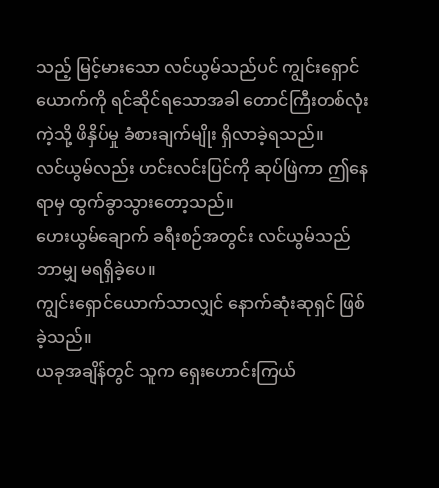သည့် မြင့်မားသော လင်ယွမ်သည်ပင် ကျွင်းရှောင်ယောက်ကို ရင်ဆိုင်ရသောအခါ တောင်ကြီးတစ်လုံးကဲ့သို့ ဖိနှိပ်မှု ခံစားချက်မျိုး ရှိလာခဲ့ရသည်။
လင်ယွမ်လည်း ဟင်းလင်းပြင်ကို ဆုပ်ဖြဲကာ ဤနေရာမှ ထွက်ခွာသွားတော့သည်။
ဟေးယွမ်ချောက် ခရီးစဉ်အတွင်း လင်ယွမ်သည် ဘာမျှ မရရှိခဲ့ပေ။
ကျွင်းရှောင်ယောက်သာလျှင် နောက်ဆုံးဆုရှင် ဖြစ်ခဲ့သည်။
ယခုအချိန်တွင် သူက ရှေးဟောင်းကြယ်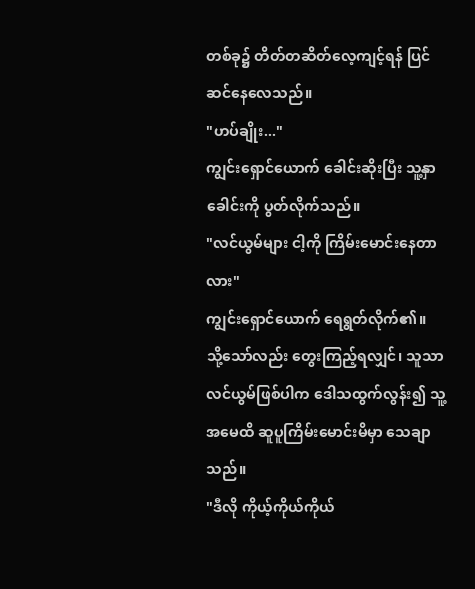တစ်ခု၌ တိတ်တဆိတ်လေ့ကျင့်ရန် ပြင်ဆင်နေလေသည်။
"ဟပ်ချိုး..."
ကျွင်းရှောင်ယောက် ခေါင်းဆိုးပြီး သူ့နှာခေါင်းကို ပွတ်လိုက်သည်။
"လင်ယွမ်များ ငါ့ကို ကြိမ်းမောင်းနေတာလား"
ကျွင်းရှောင်ယောက် ရေရွတ်လိုက်၏။
သို့သော်လည်း တွေးကြည့်ရလျှင်၊ သူသာ လင်ယွမ်ဖြစ်ပါက ဒေါသထွက်လွန်း၍ သူ့အမေထိ ဆူပူကြိမ်းမောင်းမိမှာ သေချာသည်။
"ဒီလို ကိုယ့်ကိုယ်ကိုယ်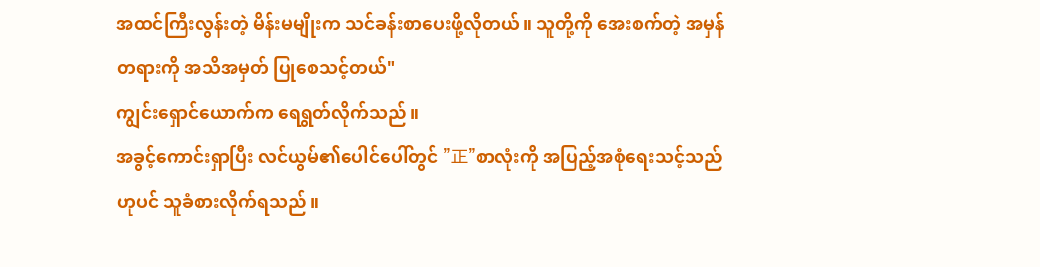အထင်ကြီးလွန်းတဲ့ မိန်းမမျိုးက သင်ခန်းစာပေးဖို့လိုတယ်။ သူတို့ကို အေးစက်တဲ့ အမှန်တရားကို အသိအမှတ် ပြုစေသင့်တယ်"
ကျွင်းရှောင်ယောက်က ရေရွတ်လိုက်သည်။
အခွင့်ကောင်းရှာပြီး လင်ယွမ်၏ပေါင်ပေါ်တွင် "正"စာလုံးကို အပြည့်အစုံရေးသင့်သည်ဟုပင် သူခံစားလိုက်ရသည်။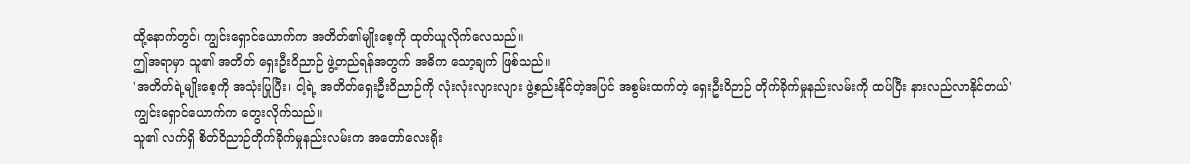ထို့နောက်တွင်၊ ကျွင်းရှောင်ယောက်က အတိတ်၏မျိုးစေ့ကို ထုတ်ယူလိုက်လေသည်။
ဤအရာမှာ သူ၏ အတိတ် ရှေးဦးဝိညာဉ် ဖွဲ့တည်ရန်အတွက် အဓိက သော့ချက် ဖြစ်သည်။
'အတိတ်ရဲ့မျိုးစေ့ကို အသုံးပြုပြီး၊ ငါ့ရဲ့ အတိတ်ရှေးဦးဝိညာဉ်ကို လုံးလုံးလျားလျား ဖွဲ့စည်းနိုင်တဲ့အပြင် အစွမ်းထက်တဲ့ ရှေးဦးဝိဉာဉ် တိုက်ခိုက်မှုနည်းလမ်းကို ထပ်ပြီး နားလည်လာနိုင်တယ်'
ကျွင်းရှောင်ယောက်က တွေးလိုက်သည်။
သူ၏ လက်ရှိ စိတ်ဝိညာဉ်တိုက်ခိုက်မှုနည်းလမ်းက အတော်လေးရိုး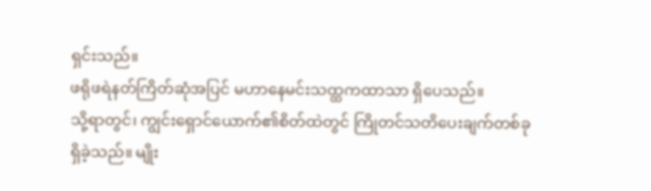ရှင်းသည်။
ဖရိုဖရဲနတ်ကြိတ်ဆုံအပြင် မဟာနေမင်းသထ္ထကထာသာ ရှိပေသည်။
သို့ရာတွင်၊ ကျွင်းရှောင်ယောက်၏စိတ်ထဲတွင် ကြိုတင်သတိပေးချက်တစ်ခု ရှိခဲ့သည်။ မျိုး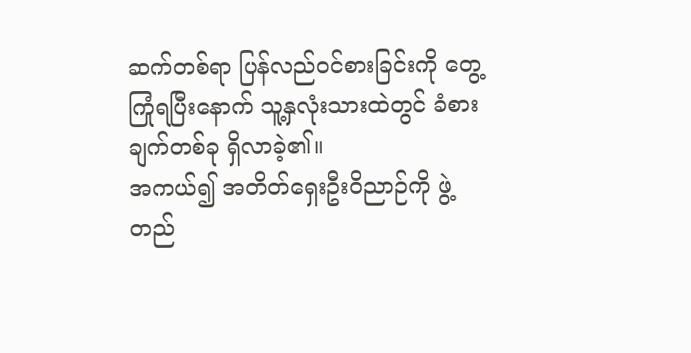ဆက်တစ်ရာ ပြန်လည်ဝင်စားခြင်းကို တွေ့ကြုံရပြီးနောက် သူ့နှလုံးသားထဲတွင် ခံစားချက်တစ်ခု ရှိလာခဲ့၏။
အကယ်၍ အတိတ်ရှေးဦးဝိညာဉ်ကို ဖွဲ့တည်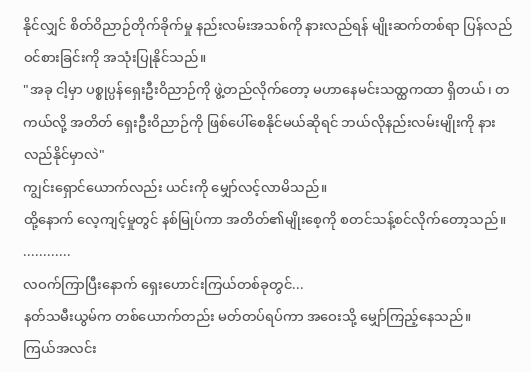နိုင်လျှင် စိတ်ဝိညာဉ်တိုက်ခိုက်မှု နည်းလမ်းအသစ်ကို နားလည်ရန် မျိုးဆက်တစ်ရာ ပြန်လည်ဝင်စားခြင်းကို အသုံးပြုနိုင်သည်။
"အခု ငါ့မှာ ပစ္စုပ္ပန်ရှေးဦးဝိညာဉ်ကို ဖွဲ့တည်လိုက်တော့ မဟာနေမင်းသထ္ထကထာ ရှိတယ်၊ တကယ်လို့ အတိတ် ရှေးဦးဝိညာဉ်ကို ဖြစ်ပေါ်စေနိုင်မယ်ဆိုရင် ဘယ်လိုနည်းလမ်းမျိုးကို နားလည်နိုင်မှာလဲ"
ကျွင်းရှောင်ယောက်လည်း ယင်းကို မျှော်လင့်လာမိသည်။
ထို့နောက် လေ့ကျင့်မှုတွင် နစ်မြုပ်ကာ အတိတ်၏မျိုးစေ့ကို စတင်သန့်စင်လိုက်တော့သည်။
............
လဝက်ကြာပြီးနောက် ရှေးဟောင်းကြယ်တစ်ခုတွင်...
နတ်သမီးယွမ်က တစ်ယောက်တည်း မတ်တပ်ရပ်ကာ အဝေးသို့ မျှော်ကြည့်နေသည်။
ကြယ်အလင်း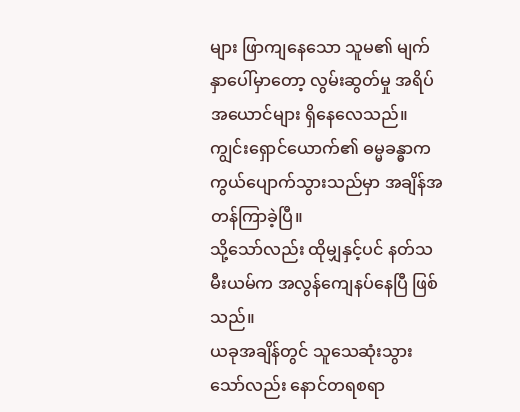များ ဖြာကျနေသော သူမ၏ မျက်နှာပေါ်မှာတော့ လွမ်းဆွတ်မှု အရိပ်အယောင်များ ရှိနေလေသည်။
ကျွင်းရှောင်ယောက်၏ ဓမ္မခန္ဓာက ကွယ်ပျောက်သွားသည်မှာ အချိန်အတန်ကြာခဲ့ပြီ။
သို့သော်လည်း ထိုမျှနှင့်ပင် နတ်သမီးယမ်က အလွန်ကျေနပ်နေပြီ ဖြစ်သည်။
ယခုအချိန်တွင် သူသေဆုံးသွားသော်လည်း နောင်တရစရာ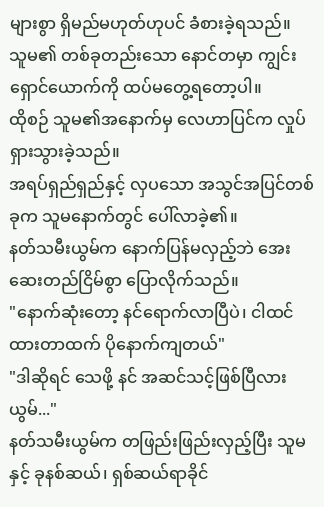များစွာ ရှိမည်မဟုတ်ဟုပင် ခံစားခဲ့ရသည်။
သူမ၏ တစ်ခုတည်းသော နောင်တမှာ ကျွင်းရှောင်ယောက်ကို ထပ်မတွေ့ရတော့ပါ။
ထိုစဉ် သူမ၏အနောက်မှ လေဟာပြင်က လှုပ်ရှားသွားခဲ့သည်။
အရပ်ရှည်ရှည်နှင့် လှပသော အသွင်အပြင်တစ်ခုက သူမနောက်တွင် ပေါ်လာခဲ့၏။
နတ်သမီးယွမ်က နောက်ပြန်မလှည့်ဘဲ အေးဆေးတည်ငြိမ်စွာ ပြောလိုက်သည်။
"နောက်ဆုံးတော့ နင်ရောက်လာပြီပဲ၊ ငါထင်ထားတာထက် ပိုနောက်ကျတယ်"
"ဒါဆိုရင် သေဖို့ နင် အဆင်သင့်ဖြစ်ပြီလား ယွမ်..."
နတ်သမီးယွမ်က တဖြည်းဖြည်းလှည့်ပြီး သူမနှင့် ခုနစ်ဆယ်၊ ရှစ်ဆယ်ရာခိုင်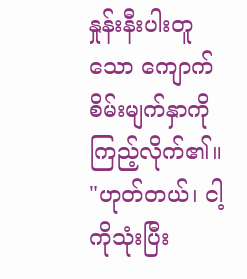နှုန်းနီးပါးတူသော ကျောက်စိမ်းမျက်နှာကို ကြည့်လိုက်၏။
"ဟုတ်တယ်၊ ငါ့ကိုသုံးပြီး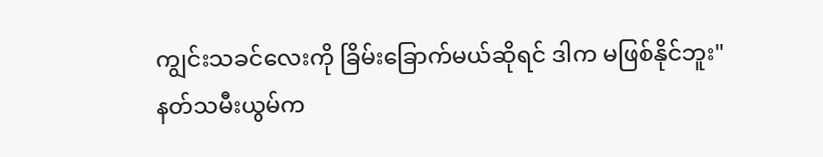ကျွင်းသခင်လေးကို ခြိမ်းခြောက်မယ်ဆိုရင် ဒါက မဖြစ်နိုင်ဘူး"
နတ်သမီးယွမ်က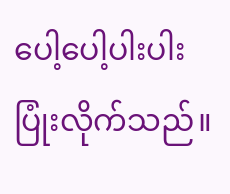ပေါ့ပေါ့ပါးပါး ပြုံးလိုက်သည်။